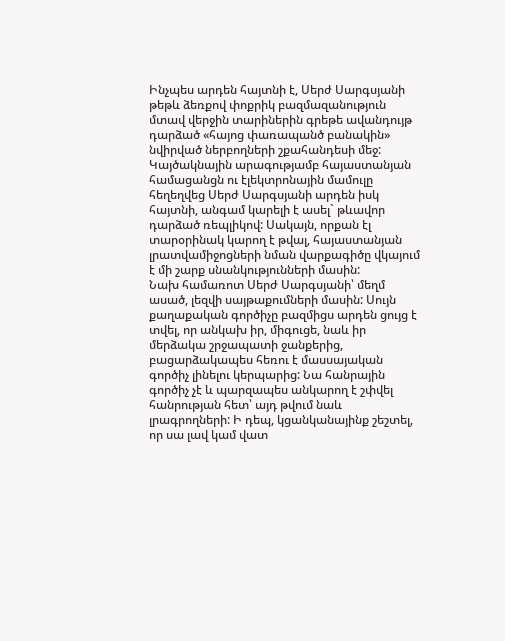Ինչպես արդեն հայտնի է, Սերժ Սարգսյանի թեթև ձեռքով փոքրիկ բազմազանություն մտավ վերջին տարիներին գրեթե ավանդույթ դարձած «հայոց փառապանծ բանակին» նվիրված ներբողների շքահանդեսի մեջ: Կայծակնային արագությամբ հայաստանյան համացանցն ու էլեկտրոնային մամուլը հեղեղվեց Սերժ Սարգսյանի արդեն իսկ հայտնի, անգամ կարելի է ասել` թևավոր դարձած ռեպլիկով: Սակայն, որքան էլ տարօրինակ կարող է թվալ, հայաստանյան լրատվամիջոցների նման վարքագիծը վկայում է մի շարք սնանկությունների մասին:
Նախ համառոտ Սերժ Սարգսյանի՝ մեղմ ասած, լեզվի սայթաքումների մասին: Սույն քաղաքական գործիչը բազմիցս արդեն ցույց է տվել, որ անկախ իր, միգուցե, նաև իր մերձակա շրջապատի ջանքերից, բացարձակապես հեռու է մասսայական գործիչ լինելու կերպարից: Նա հանրային գործիչ չէ և պարզապես անկարող է շփվել հանրության հետ՝ այդ թվում նաև լրագրողների: Ի դեպ, կցանկանայինք շեշտել, որ սա լավ կամ վատ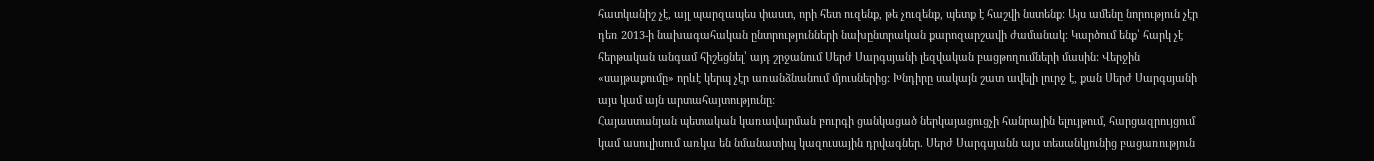հատկանիշ չէ, այլ պարզապես փաստ, որի հետ ուզենք, թե չուզենք, պետք է հաշվի նստենք: Այս ամենը նորություն չէր դեռ 2013-ի նախագահական ընտրությունների նախընտրական քարոզարշավի ժամանակ: Կարծում ենք՝ հարկ չէ հերթական անգամ հիշեցնել՝ այդ շրջանում Սերժ Սարգսյանի լեզվական բացթողումների մասին: Վերջին «սայթաքումը» որևէ կերպ չէր առանձնանում մյուսներից: Խնդիրը սակայն շատ ավելի լուրջ է, քան Սերժ Սարգսյանի այս կամ այն արտահայտությունը:
Հայաստանյան պետական կառավարման բուրգի ցանկացած ներկայացուցչի հանրային ելույթում, հարցազրույցում կամ ասուլիսում առկա են նմանատիպ կազուսային դրվագներ. Սերժ Սարգսյանն այս տեսանկյունից բացառություն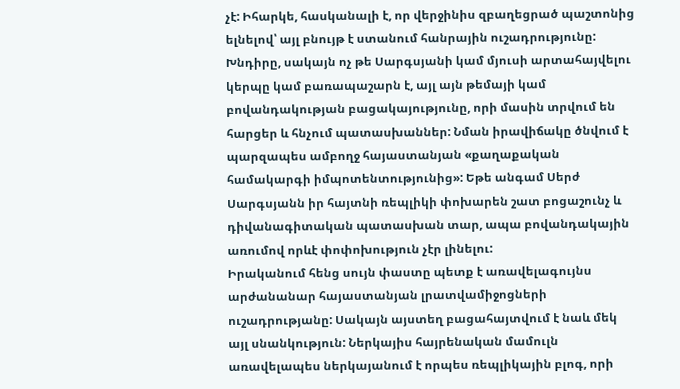չէ: Իհարկե, հասկանալի է, որ վերջինիս զբաղեցրած պաշտոնից ելնելով՝ այլ բնույթ է ստանում հանրային ուշադրությունը: Խնդիրը, սակայն ոչ թե Սարգսյանի կամ մյուսի արտահայվելու կերպը կամ բառապաշարն է, այլ այն թեմայի կամ բովանդակության բացակայությունը, որի մասին տրվում են հարցեր և հնչում պատասխաններ: Նման իրավիճակը ծնվում է պարզապես ամբողջ հայաստանյան «քաղաքական համակարգի իմպոտենտությունից»: Եթե անգամ Սերժ Սարգսյանն իր հայտնի ռեպլիկի փոխարեն շատ բոցաշունչ և դիվանագիտական պատասխան տար, ապա բովանդակային առումով որևէ փոփոխություն չէր լինելու:
Իրականում հենց սույն փաստը պետք է առավելագույնս արժանանար հայաստանյան լրատվամիջոցների ուշադրությանը: Սակայն այստեղ բացահայտվում է նաև մեկ այլ սնանկություն: Ներկայիս հայրենական մամուլն առավելապես ներկայանում է որպես ռեպլիկային բլոգ, որի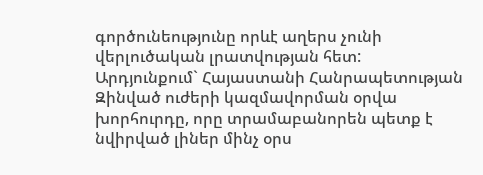գործունեությունը որևէ աղերս չունի վերլուծական լրատվության հետ:
Արդյունքում` Հայաստանի Հանրապետության Զինված ուժերի կազմավորման օրվա խորհուրդը, որը տրամաբանորեն պետք է նվիրված լիներ մինչ օրս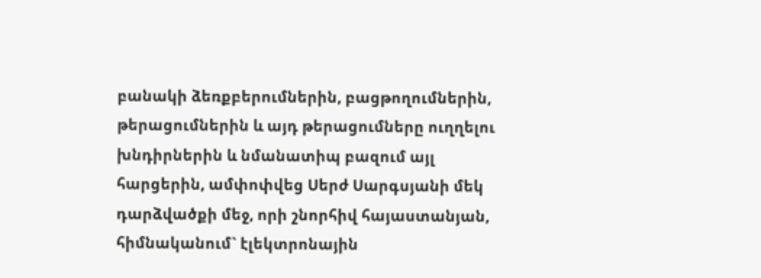բանակի ձեռքբերումներին, բացթողումներին, թերացումներին և այդ թերացումները ուղղելու խնդիրներին և նմանատիպ բազում այլ հարցերին, ամփոփվեց Սերժ Սարգսյանի մեկ դարձվածքի մեջ, որի շնորհիվ հայաստանյան, հիմնականում` էլեկտրոնային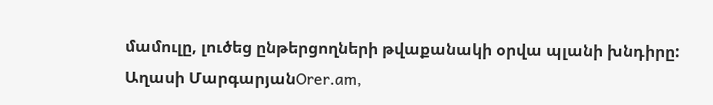մամուլը, լուծեց ընթերցողների թվաքանակի օրվա պլանի խնդիրը:
Աղասի ՄարգարյանOrer.am,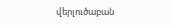վերլուծաբան